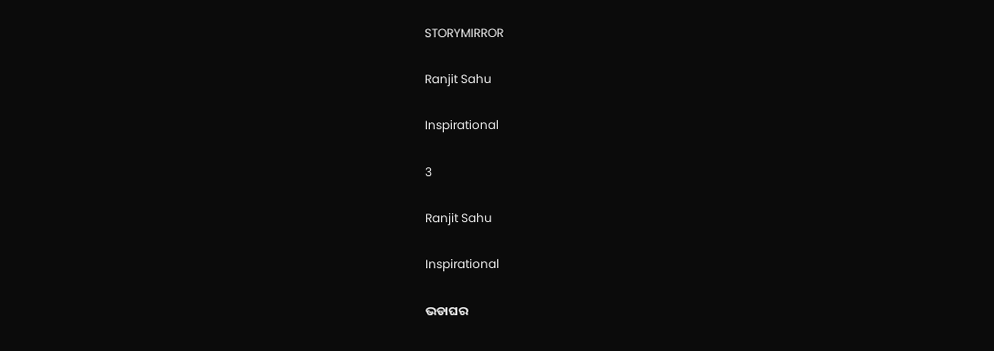STORYMIRROR

Ranjit Sahu

Inspirational

3

Ranjit Sahu

Inspirational

ଭଡାଘର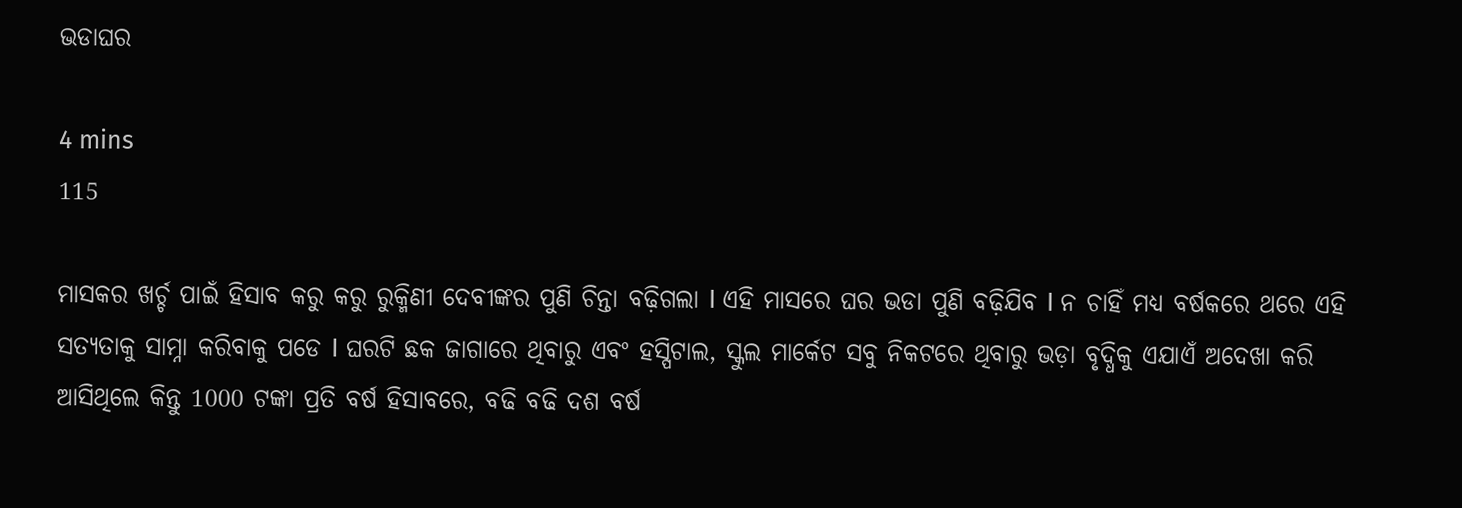ଭଡାଘର

4 mins
115

ମାସକର ଖର୍ଚ୍ଚ ପାଇଁ ହିସାବ କରୁ କରୁ ରୁକ୍ମିଣୀ ଦେବୀଙ୍କର ପୁଣି ଚିନ୍ତା ବଢ଼ିଗଲା I ଏହି ମାସରେ ଘର ଭଡା ପୁଣି ବଢ଼ିଯିବ I ନ ଚାହିଁ ମଧ୍ୟ ବର୍ଷକରେ ଥରେ ଏହି ସତ୍ୟତାକୁ ସାମ୍ନା କରିବାକୁ ପଡେ I ଘରଟି ଛକ ଜାଗାରେ ଥିବାରୁ ଏବଂ ହସ୍ପିଟାଲ, ସ୍କୁଲ ମାର୍କେଟ ସବୁ ନିକଟରେ ଥିବାରୁ ଭଡ଼ା ବୃଦ୍ଧିକୁ ଏଯାଏଁ ଅଦେଖା କରି ଆସିଥିଲେ କିନ୍ତୁ 1000 ଟଙ୍କା ପ୍ରତି ବର୍ଷ ହିସାବରେ, ବଢି ବଢି ଦଶ ବର୍ଷ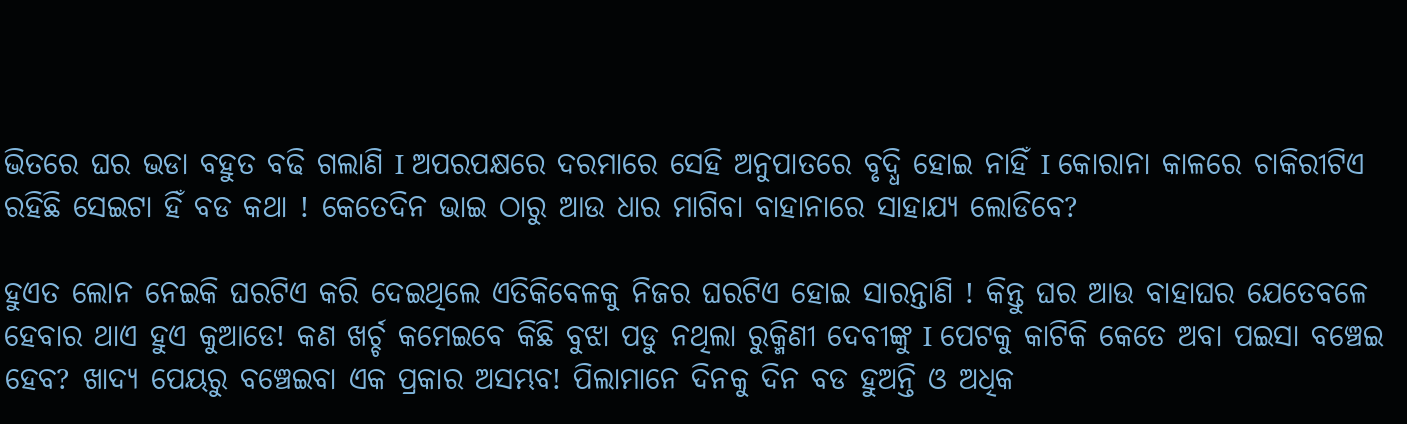ଭିତରେ ଘର ଭଡା ବହୁତ ବଢି ଗଲାଣି I ଅପରପକ୍ଷରେ ଦରମାରେ ସେହି ଅନୁପାତରେ ବୃଦ୍ଧି ହୋଇ ନାହିଁ I କୋରାନା କାଳରେ ଚାକିରୀଟିଏ ରହିଛି ସେଇଟା ହିଁ ବଡ କଥା ! କେତେଦିନ ଭାଇ ଠାରୁ ଆଉ ଧାର ମାଗିବା ବାହାନାରେ ସାହାଯ୍ୟ ଲୋଡିବେ?

ହୁଏତ ଲୋନ ନେଇକି ଘରଟିଏ କରି ଦେଇଥିଲେ ଏତିକିବେଳକୁ ନିଜର ଘରଟିଏ ହୋଇ ସାରନ୍ତାଣି ! କିନ୍ତୁ ଘର ଆଉ ବାହାଘର ଯେତେବଳେ ହେବାର ଥାଏ ହୁଏ କୁଆଡେ! କଣ ଖର୍ଚ୍ଚ କମେଇବେ କିଛି ବୁଝା ପଡୁ ନଥିଲା ରୁକ୍ମିଣୀ ଦେବୀଙ୍କୁ I ପେଟକୁ କାଟିକି କେତେ ଅବା ପଇସା ବଞ୍ଚେଇ ହେବ? ଖାଦ୍ୟ ପେୟରୁ ବଞ୍ଚେଇବା ଏକ ପ୍ରକାର ଅସମ୍ଭବ! ପିଲାମାନେ ଦିନକୁ ଦିନ ବଡ ହୁଅନ୍ତି ଓ ଅଧିକ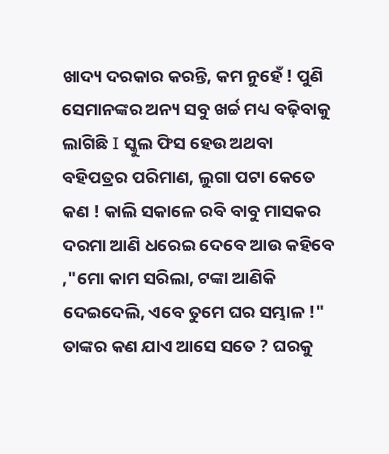ଖାଦ୍ୟ ଦରକାର କରନ୍ତି, କମ ନୁହେଁ ! ପୁଣି ସେମାନଙ୍କର ଅନ୍ୟ ସବୁ ଖର୍ଚ୍ଚ ମଧ୍ୟ ବଢ଼ିବାକୁ ଲାଗିଛି I ସ୍କୁଲ ଫିସ ହେଉ ଅଥବା ବହିପତ୍ରର ପରିମାଣ, ଲୁଗା ପଟା କେତେ କଣ ! କାଲି ସକାଳେ ରବି ବାବୁ ମାସକର ଦରମା ଆଣି ଧରେଇ ଦେବେ ଆଉ କହିବେ ,"ମୋ କାମ ସରିଲା, ଟଙ୍କା ଆଣିକି ଦେଇଦେଲି, ଏବେ ତୁମେ ଘର ସମ୍ଭାଳ !" ତାଙ୍କର କଣ ଯାଏ ଆସେ ସତେ ? ଘରକୁ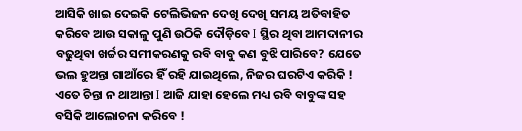ଆସିକି ଖାଇ ଦେଇକି ଟେଲିଭିଜନ ଦେଖି ଦେଖି ସମୟ ଅତିବାହିତ କରିବେ ଆଉ ସକାଳୁ ପୁଣି ଉଠିକି ଦୌଡ଼ିବେ I ସ୍ଥିର ଥିବା ଆମଦାନୀର ବଢୁଥିବା ଖର୍ଚ୍ଚର ସମୀକରଣକୁ ରବି ବାବୁ କଣ ବୁଝି ପାରିବେ? ଯେତେ ଭଲ ହୁଅନ୍ତା ଗାଆଁରେ ହିଁ ରହି ଯାଇଥିଲେ, ନିଜର ଘରଟିଏ କରିକି ! ଏତେ ଚିନ୍ତା ନ ଥାଆନ୍ତା I ଆଜି ଯାହା ହେଲେ ମଧ୍ୟ ରବି ବାବୁଙ୍କ ସହ ବସିକି ଆଲୋଚନା କରିବେ !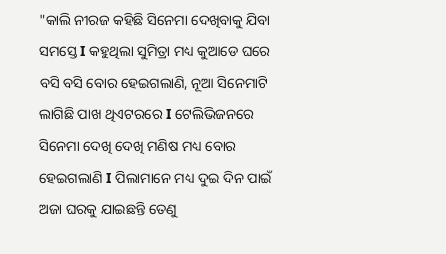"କାଲି ନୀରଜ କହିଛି ସିନେମା ଦେଖିବାକୁ ଯିବା ସମସ୍ତେ I କହୁଥିଲା ସୁମିତ୍ରା ମଧ୍ୟ କୁଆଡେ ଘରେ ବସି ବସି ବୋର ହେଇଗଲାଣି, ନୂଆ ସିନେମାଟି ଲାଗିଛି ପାଖ ଥିଏଟରରେ I ଟେଲିଭିଜନରେ ସିନେମା ଦେଖି ଦେଖି ମଣିଷ ମଧ୍ୟ ବୋର ହେଇଗଲାଣି I ପିଲାମାନେ ମଧ୍ୟ ଦୁଇ ଦିନ ପାଇଁ ଅଜା ଘରକୁ ଯାଇଛନ୍ତି ତେଣୁ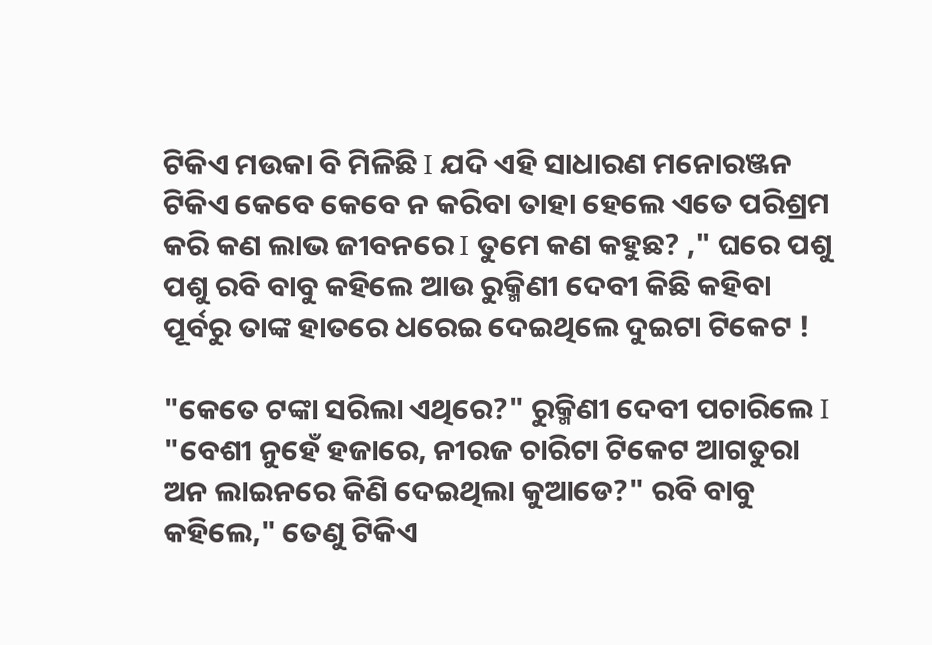ଟିକିଏ ମଉକା ବି ମିଳିଛି I ଯଦି ଏହି ସାଧାରଣ ମନୋରଞ୍ଜନ ଟିକିଏ କେବେ କେବେ ନ କରିବା ତାହା ହେଲେ ଏତେ ପରିଶ୍ରମ କରି କଣ ଲାଭ ଜୀବନରେ I ତୁମେ କଣ କହୁଛ? ," ଘରେ ପଶୁ ପଶୁ ରବି ବାବୁ କହିଲେ ଆଉ ରୁକ୍ମିଣୀ ଦେବୀ କିଛି କହିବା ପୂର୍ବରୁ ତାଙ୍କ ହାତରେ ଧରେଇ ଦେଇଥିଲେ ଦୁଇଟା ଟିକେଟ !

"କେତେ ଟଙ୍କା ସରିଲା ଏଥିରେ?" ରୁକ୍ମିଣୀ ଦେବୀ ପଚାରିଲେ I "ବେଶୀ ନୁହେଁ ହଜାରେ, ନୀରଜ ଚାରିଟା ଟିକେଟ ଆଗତୁରା ଅନ ଲାଇନରେ କିଣି ଦେଇଥିଲା କୁଆଡେ?" ରବି ବାବୁ କହିଲେ," ତେଣୁ ଟିକିଏ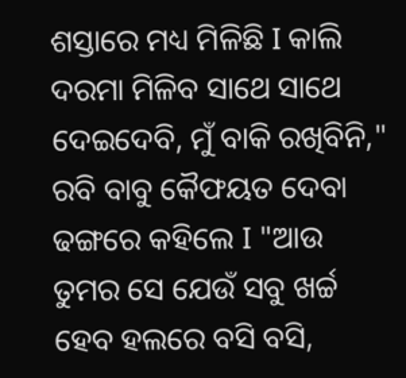ଶସ୍ତାରେ ମଧ୍ୟ ମିଳିଛି I କାଲି ଦରମା ମିଳିବ ସାଥେ ସାଥେ ଦେଇଦେବି, ମୁଁ ବାକି ରଖିବିନି," ରବି ବାବୁ କୈଫୟତ ଦେବା ଢଙ୍ଗରେ କହିଲେ I "ଆଉ ତୁମର ସେ ଯେଉଁ ସବୁ ଖର୍ଚ୍ଚ ହେବ ହଲରେ ବସି ବସି,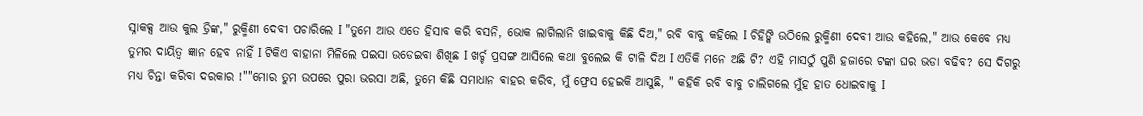ସ୍ନାକକ୍ସ ଆଉ କୁଲ ଡ୍ରିଙ୍କ," ରୁକ୍ମିଣୀ ଦେବୀ ପଚାରିଲେ I "ତୁମେ ଆଉ ଏତେ ହିସାବ କରି ବସନି, ଭୋକ ଲାଗିଲାନି ଖାଇବାକୁ କିଛି ଦିଅ," ରବି ବାବୁ କହିଲେ I ଚିହିଙ୍କି ଉଠିଲେ ରୁକ୍ମିଣୀ ଦେବୀ ଆଉ କହିଲେ," ଆଉ କେବେ ମଧ୍ୟ ତୁମର ଦାୟିତ୍ଵ ଜ୍ଞାନ ହେବ ନାହିଁ I ଟିକିଏ ବାହାନା ମିଳିଲେ ପଇସା ଉଡେଇବା ଶିଖିଛ I ଖର୍ଚ୍ଚ ପ୍ରସଙ୍ଗ ଆସିଲେ କଥା ବୁଲେଇ କି ଟାଳି ଦିଅ I ଏତିକି ମନେ ଅଛି ଟି? ଏହି ମାସଠୁଁ ପୁଣି ହଜାରେ ଟଙ୍କା ଘର ଭଡା ବଢିବ? ସେ ଦିଗରୁ ମଧ୍ୟ ଚିନ୍ତା କରିବା ଦରକାର !""ମୋର ତୁମ ଉପରେ ପୁରା ଭରସା ଅଛି, ତୁମେ କିଛି ସମାଧାନ ଵାହର କରିବ, ମୁଁ ଫ୍ରେସ ହେଇକି ଆସୁଛି, " କହିକି ରବି ବାବୁ ଚାଲିଗଲେ ମୁଁହ ହାତ ଧୋଇବାକୁ I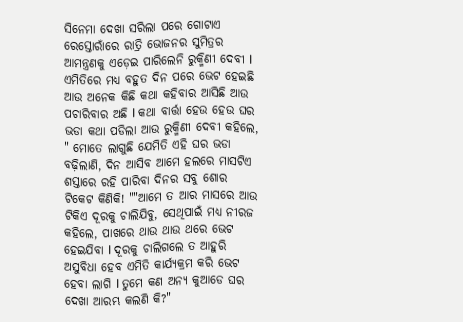ସିନେମା ଦେଖା ସରିଲା ପରେ ଗୋଟାଏ ରେସ୍ତୋରାଁରେ ରାତ୍ରି ଭୋଜନର ସୁମିତ୍ରର ଆମନ୍ତ୍ରଣକୁ ଏଡ଼େଇ ପାରିଲେନି ରୁକ୍ମିଣୀ ଦେବୀ I ଏମିତିରେ ମଧ୍ୟ ବହୁତ ଦିନ ପରେ ଭେଟ ହେଇଛି ଆଉ ଅନେକ କିଛି କଥା କହିବାର ଆସିଛି ଆଉ ପଚାରିବାର ଅଛି I କଥା ବାର୍ତ୍ତା ହେଉ ହେଉ ଘର ଭଡା କଥା ପଡିଲା ଆଉ ରୁକ୍ମିଣୀ ଦେବୀ କହିଲେ, " ମୋତେ ଲାଗୁଛି ଯେମିତି ଏହି ଘର ଭଡା ବଢ଼ିଲାଣି, ଦିନ ଆସିବ ଆମେ ହଲରେ ମାସଟିଏ ଶସ୍ତାରେ ରହି ପାରିବା ଦିନର ସବୁ ଶୋର ଟିକେଟ କିଣିକି! ""ଆମେ ତ ଆର ମାସରେ ଆଉ ଟିକିଏ ଦୂରକୁ ଚାଲିଯିବୁ, ସେଥିପାଇଁ ମଧ୍ୟ ନୀରଜ କହିଲେ, ପାଖରେ ଥାଉ ଥାଉ ଥରେ ଭେଟ ହେଇଯିବା I ଦୂରକୁ ଚାଲିଗଲେ ତ ଆହୁରି ଅସୁବିଧା ହେବ ଏମିତି କାର୍ଯ୍ୟକ୍ରମ କରି ଭେଟ ହେବା ଲାଗି I ତୁମେ କଣ ଅନ୍ୟ କୁଆଡେ ଘର ଦେଖା ଆରମ୍ଭ କଲଣି କି?"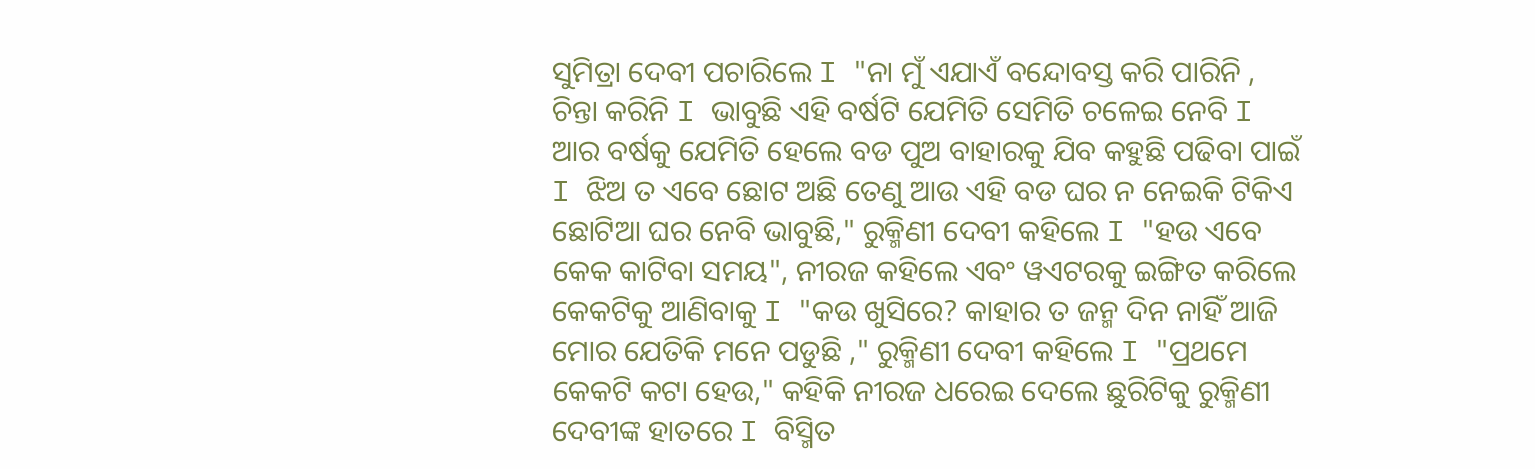ସୁମିତ୍ରା ଦେବୀ ପଚାରିଲେ I "ନା ମୁଁ ଏଯାଏଁ ବନ୍ଦୋବସ୍ତ କରି ପାରିନି , ଚିନ୍ତା କରିନି I ଭାବୁଛି ଏହି ବର୍ଷଟି ଯେମିତି ସେମିତି ଚଳେଇ ନେବି I ଆର ବର୍ଷକୁ ଯେମିତି ହେଲେ ବଡ ପୁଅ ବାହାରକୁ ଯିବ କହୁଛି ପଢିବା ପାଇଁ I ଝିଅ ତ ଏବେ ଛୋଟ ଅଛି ତେଣୁ ଆଉ ଏହି ବଡ ଘର ନ ନେଇକି ଟିକିଏ ଛୋଟିଆ ଘର ନେବି ଭାବୁଛି," ରୁକ୍ମିଣୀ ଦେବୀ କହିଲେ I "ହଉ ଏବେ କେକ କାଟିବା ସମୟ", ନୀରଜ କହିଲେ ଏବଂ ୱଏଟରକୁ ଇଙ୍ଗିତ କରିଲେ କେକଟିକୁ ଆଣିବାକୁ I "କଉ ଖୁସିରେ? କାହାର ତ ଜନ୍ମ ଦିନ ନାହିଁ ଆଜି ମୋର ଯେତିକି ମନେ ପଡୁଛି ," ରୁକ୍ମିଣୀ ଦେବୀ କହିଲେ I "ପ୍ରଥମେ କେକଟି କଟା ହେଉ," କହିକି ନୀରଜ ଧରେଇ ଦେଲେ ଛୁରିଟିକୁ ରୁକ୍ମିଣୀ ଦେବୀଙ୍କ ହାତରେ I ବିସ୍ମିତ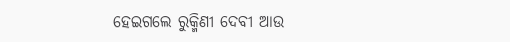ହେଇଗଲେ ରୁକ୍ମିଣୀ ଦେବୀ ଆଉ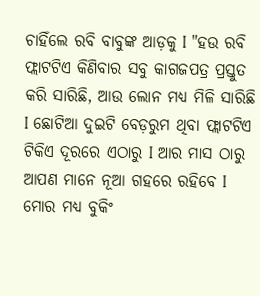ଚାହିଁଲେ ରବି ବାବୁଙ୍କ ଆଡ଼କୁ I "ହଉ ରବି ଫ୍ଲାଟଟିଏ କିଣିବାର ସବୁ କାଗଜପତ୍ର ପ୍ରସ୍ତୁତ କରି ସାରିଛି, ଆଉ ଲୋନ ମଧ୍ୟ ମିଳି ସାରିଛି I ଛୋଟିଆ ଦୁଇଟି ବେଡ଼ରୁମ ଥିବା ଫ୍ଲାଟଟିଏ ଟିକିଏ ଦୂରରେ ଏଠାରୁ I ଆର ମାସ ଠାରୁ ଆପଣ ମାନେ ନୂଆ ଗହରେ ରହିବେ I ମୋର ମଧ୍ୟ ବୁକିଂ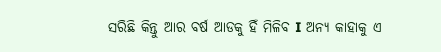ସରିଛି କିନ୍ତୁ ଆର ବର୍ଷ ଆଡକୁ ହିଁ ମିଳିବ I ଅନ୍ୟ କାହାକୁ ଏ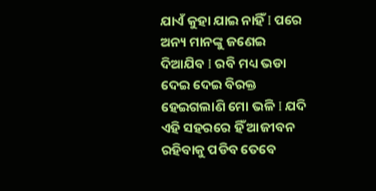ଯାଏଁ କୁହା ଯାଇ ନାହିଁ I ପରେ ଅନ୍ୟ ମାନଙ୍କୁ ଜଣେଇ ଦିଆଯିବ I ରବି ମଧ୍ୟ ଭଡା ଦେଇ ଦେଇ ବିରକ୍ତ ହେଇଗଲାଣି ମୋ ଭଳି I ଯଦି ଏହି ସହରରେ ହିଁ ଆଜୀବନ ରହିବାକୁ ପଡିବ ତେବେ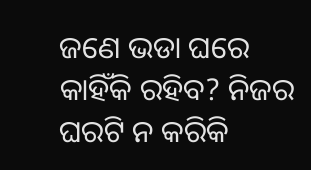ଜଣେ ଭଡା ଘରେ କାହିଁକି ରହିବ? ନିଜର ଘରଟି ନ କରିକି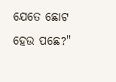ଯେତେ ଛୋଟ ହେଉ ପଛେ?"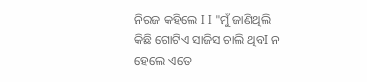ନିରଜ କହିଲେ I I "ମୁଁ ଜାଣିଥିଲି କିଛି ଗୋଟିଏ ସାଜିସ ଚାଲି ଥିବI ନ ହେଲେ ଏତେ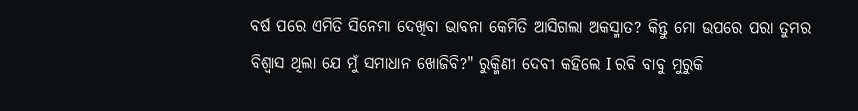ବର୍ଷ ପରେ ଏମିତି ସିନେମା ଦେଖିବା ଭାବନା କେମିତି ଆସିଗଲା ଅକସ୍ମାତ? କିନ୍ତୁ ମୋ ଉପରେ ପରା ତୁମର ବିଶ୍ୱାସ ଥିଲା ଯେ ମୁଁ ସମାଧାନ ଖୋଜିବି?" ରୁକ୍ମିଣୀ ଦେବୀ କହିଲେ I ରବି ବାବୁ ମୁରୁକି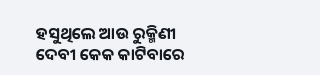ହସୁଥିଲେ ଆଉ ରୁକ୍ମିଣୀ ଦେବୀ କେକ କାଟିବାରେ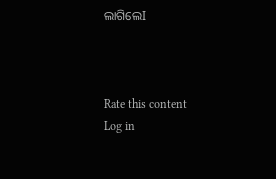ଲାଗିଲେI



Rate this content
Log in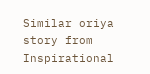Similar oriya story from Inspirational